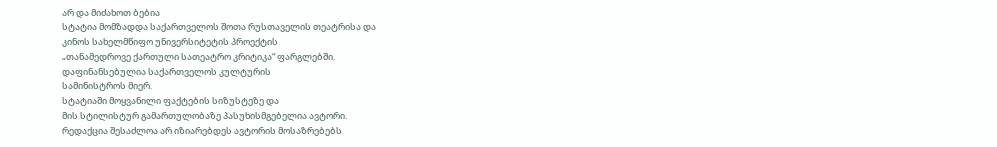არ და მიძახოთ ბებია
სტატია მომზადდა საქართველოს შოთა რუსთაველის თეატრისა და
კინოს სახელმწიფო უნივერსიტეტის პროექტის
„თანამედროვე ქართული სათეატრო კრიტიკა“ ფარგლებში.
დაფინანსებულია საქართველოს კულტურის
სამინისტროს მიერ.
სტატიაში მოყვანილი ფაქტების სიზუსტეზე და
მის სტილისტურ გამართულობაზე პასუხისმგებელია ავტორი.
რედაქცია შესაძლოა არ იზიარებდეს ავტორის მოსაზრებებს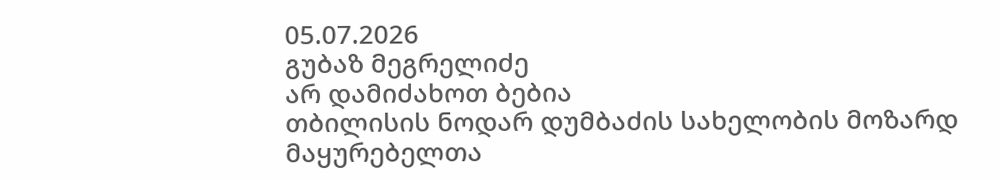05.07.2026
გუბაზ მეგრელიძე
არ დამიძახოთ ბებია
თბილისის ნოდარ დუმბაძის სახელობის მოზარდ მაყურებელთა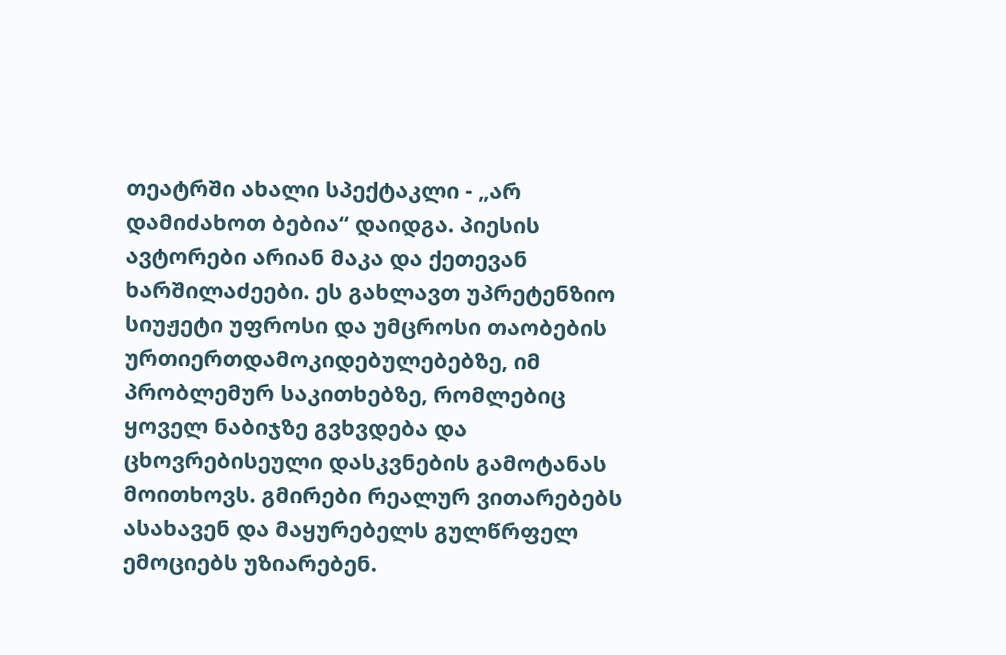თეატრში ახალი სპექტაკლი - „არ დამიძახოთ ბებია“ დაიდგა. პიესის ავტორები არიან მაკა და ქეთევან ხარშილაძეები. ეს გახლავთ უპრეტენზიო სიუჟეტი უფროსი და უმცროსი თაობების ურთიერთდამოკიდებულებებზე, იმ პრობლემურ საკითხებზე, რომლებიც ყოველ ნაბიჯზე გვხვდება და ცხოვრებისეული დასკვნების გამოტანას მოითხოვს. გმირები რეალურ ვითარებებს ასახავენ და მაყურებელს გულწრფელ ემოციებს უზიარებენ.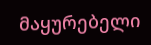მაყურებელი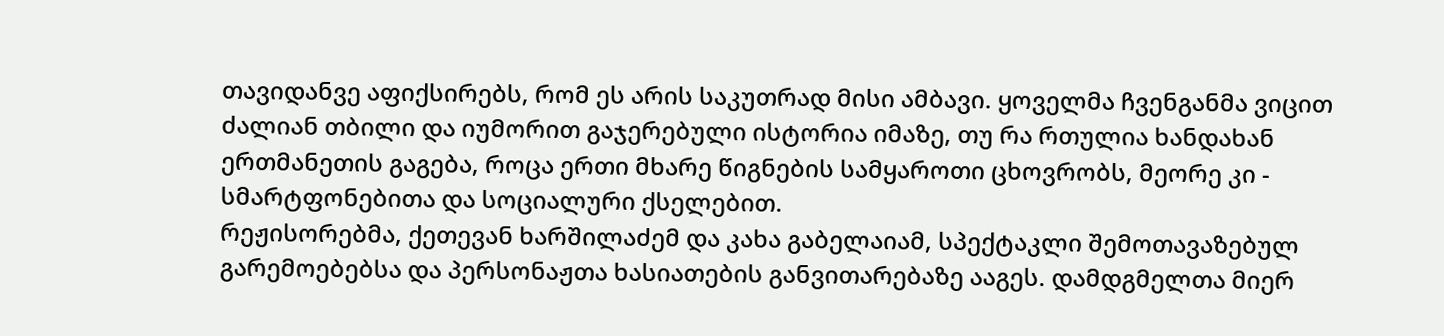თავიდანვე აფიქსირებს, რომ ეს არის საკუთრად მისი ამბავი. ყოველმა ჩვენგანმა ვიცით ძალიან თბილი და იუმორით გაჯერებული ისტორია იმაზე, თუ რა რთულია ხანდახან ერთმანეთის გაგება, როცა ერთი მხარე წიგნების სამყაროთი ცხოვრობს, მეორე კი - სმარტფონებითა და სოციალური ქსელებით.
რეჟისორებმა, ქეთევან ხარშილაძემ და კახა გაბელაიამ, სპექტაკლი შემოთავაზებულ გარემოებებსა და პერსონაჟთა ხასიათების განვითარებაზე ააგეს. დამდგმელთა მიერ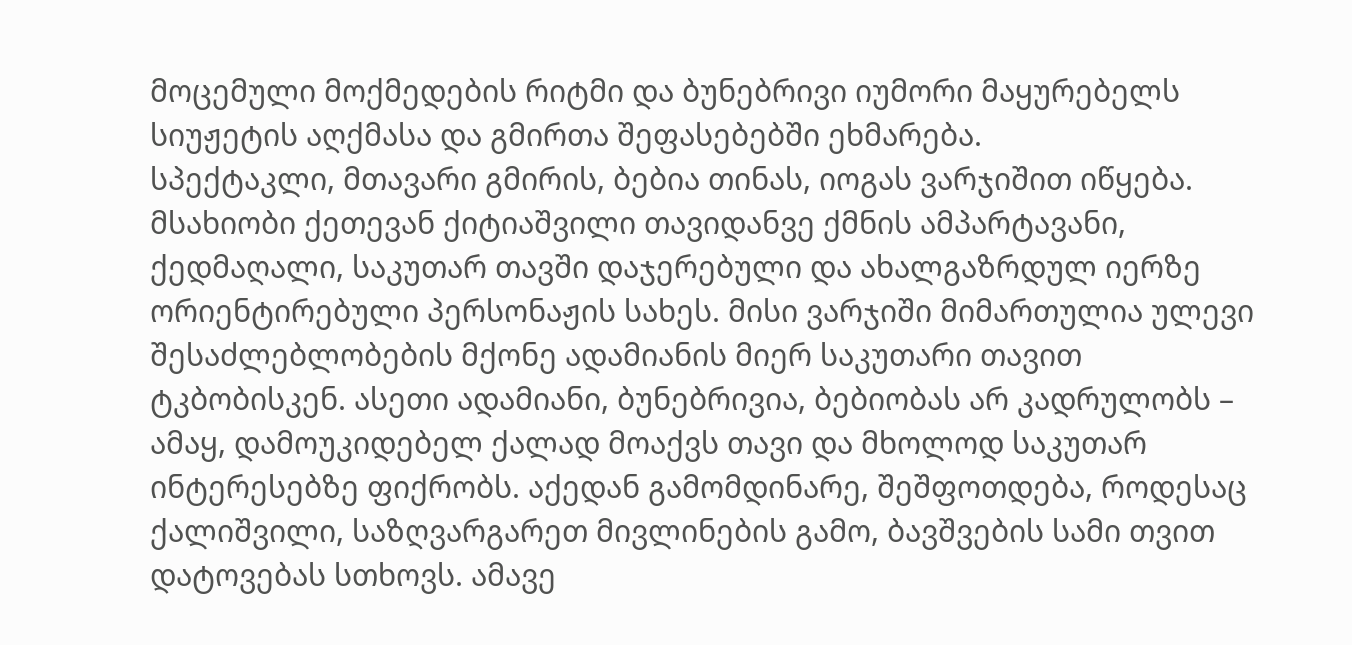მოცემული მოქმედების რიტმი და ბუნებრივი იუმორი მაყურებელს სიუჟეტის აღქმასა და გმირთა შეფასებებში ეხმარება.
სპექტაკლი, მთავარი გმირის, ბებია თინას, იოგას ვარჯიშით იწყება. მსახიობი ქეთევან ქიტიაშვილი თავიდანვე ქმნის ამპარტავანი, ქედმაღალი, საკუთარ თავში დაჯერებული და ახალგაზრდულ იერზე ორიენტირებული პერსონაჟის სახეს. მისი ვარჯიში მიმართულია ულევი შესაძლებლობების მქონე ადამიანის მიერ საკუთარი თავით ტკბობისკენ. ასეთი ადამიანი, ბუნებრივია, ბებიობას არ კადრულობს – ამაყ, დამოუკიდებელ ქალად მოაქვს თავი და მხოლოდ საკუთარ ინტერესებზე ფიქრობს. აქედან გამომდინარე, შეშფოთდება, როდესაც ქალიშვილი, საზღვარგარეთ მივლინების გამო, ბავშვების სამი თვით დატოვებას სთხოვს. ამავე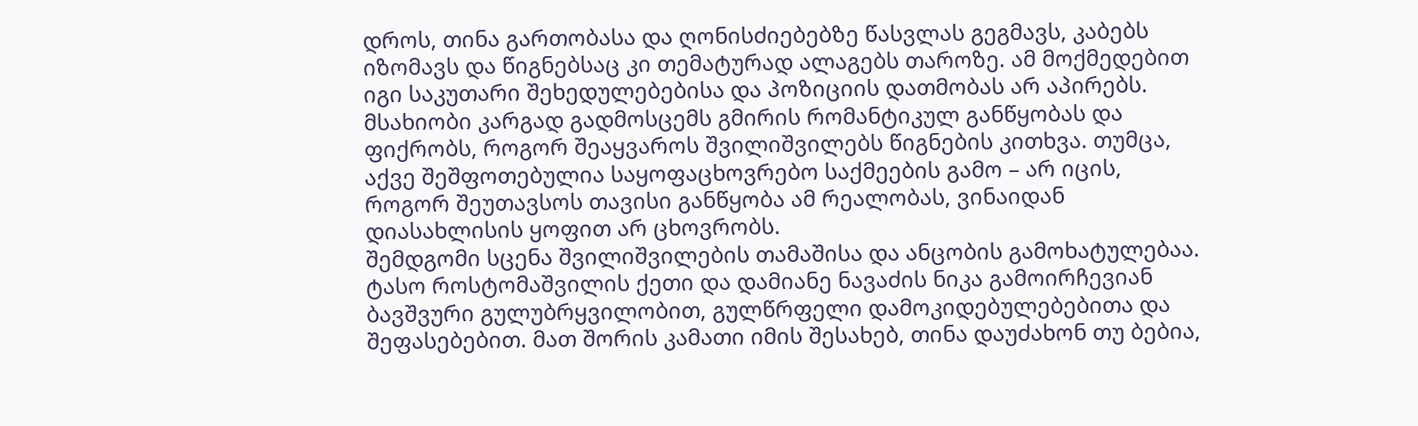დროს, თინა გართობასა და ღონისძიებებზე წასვლას გეგმავს, კაბებს იზომავს და წიგნებსაც კი თემატურად ალაგებს თაროზე. ამ მოქმედებით იგი საკუთარი შეხედულებებისა და პოზიციის დათმობას არ აპირებს. მსახიობი კარგად გადმოსცემს გმირის რომანტიკულ განწყობას და ფიქრობს, როგორ შეაყვაროს შვილიშვილებს წიგნების კითხვა. თუმცა, აქვე შეშფოთებულია საყოფაცხოვრებო საქმეების გამო – არ იცის, როგორ შეუთავსოს თავისი განწყობა ამ რეალობას, ვინაიდან დიასახლისის ყოფით არ ცხოვრობს.
შემდგომი სცენა შვილიშვილების თამაშისა და ანცობის გამოხატულებაა. ტასო როსტომაშვილის ქეთი და დამიანე ნავაძის ნიკა გამოირჩევიან ბავშვური გულუბრყვილობით, გულწრფელი დამოკიდებულებებითა და შეფასებებით. მათ შორის კამათი იმის შესახებ, თინა დაუძახონ თუ ბებია,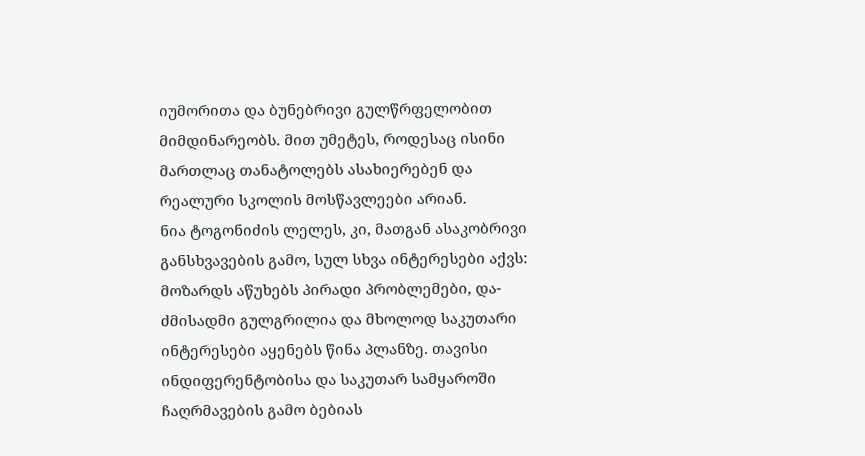იუმორითა და ბუნებრივი გულწრფელობით მიმდინარეობს. მით უმეტეს, როდესაც ისინი მართლაც თანატოლებს ასახიერებენ და რეალური სკოლის მოსწავლეები არიან.
ნია ტოგონიძის ლელეს, კი, მათგან ასაკობრივი განსხვავების გამო, სულ სხვა ინტერესები აქვს: მოზარდს აწუხებს პირადი პრობლემები, და-ძმისადმი გულგრილია და მხოლოდ საკუთარი ინტერესები აყენებს წინა პლანზე. თავისი ინდიფერენტობისა და საკუთარ სამყაროში ჩაღრმავების გამო ბებიას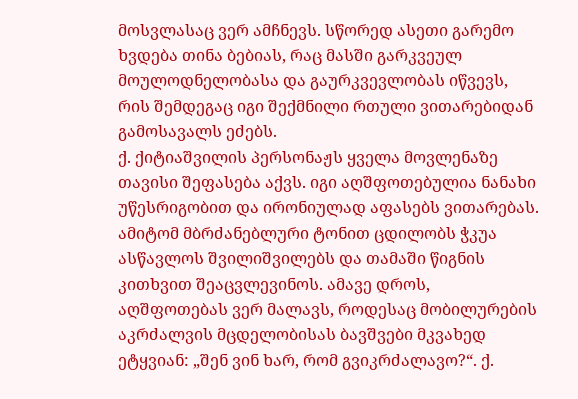მოსვლასაც ვერ ამჩნევს. სწორედ ასეთი გარემო ხვდება თინა ბებიას, რაც მასში გარკვეულ მოულოდნელობასა და გაურკვევლობას იწვევს, რის შემდეგაც იგი შექმნილი რთული ვითარებიდან გამოსავალს ეძებს.
ქ. ქიტიაშვილის პერსონაჟს ყველა მოვლენაზე თავისი შეფასება აქვს. იგი აღშფოთებულია ნანახი უწესრიგობით და ირონიულად აფასებს ვითარებას. ამიტომ მბრძანებლური ტონით ცდილობს ჭკუა ასწავლოს შვილიშვილებს და თამაში წიგნის კითხვით შეაცვლევინოს. ამავე დროს, აღშფოთებას ვერ მალავს, როდესაც მობილურების აკრძალვის მცდელობისას ბავშვები მკვახედ ეტყვიან: „შენ ვინ ხარ, რომ გვიკრძალავო?“. ქ.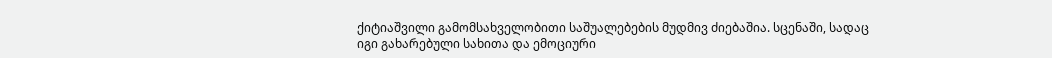ქიტიაშვილი გამომსახველობითი საშუალებების მუდმივ ძიებაშია. სცენაში, სადაც იგი გახარებული სახითა და ემოციური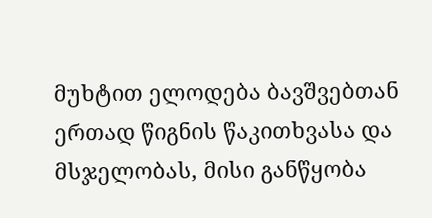მუხტით ელოდება ბავშვებთან ერთად წიგნის წაკითხვასა და მსჯელობას, მისი განწყობა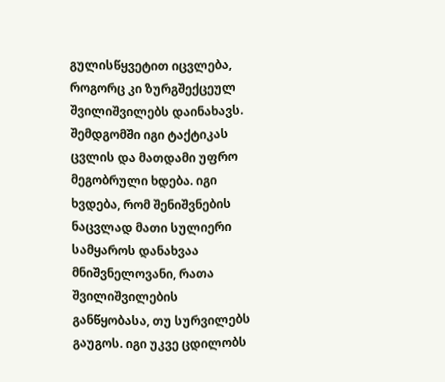გულისწყვეტით იცვლება, როგორც კი ზურგშექცეულ შვილიშვილებს დაინახავს. შემდგომში იგი ტაქტიკას ცვლის და მათდამი უფრო მეგობრული ხდება. იგი ხვდება, რომ შენიშვნების ნაცვლად მათი სულიერი სამყაროს დანახვაა მნიშვნელოვანი, რათა შვილიშვილების განწყობასა, თუ სურვილებს გაუგოს. იგი უკვე ცდილობს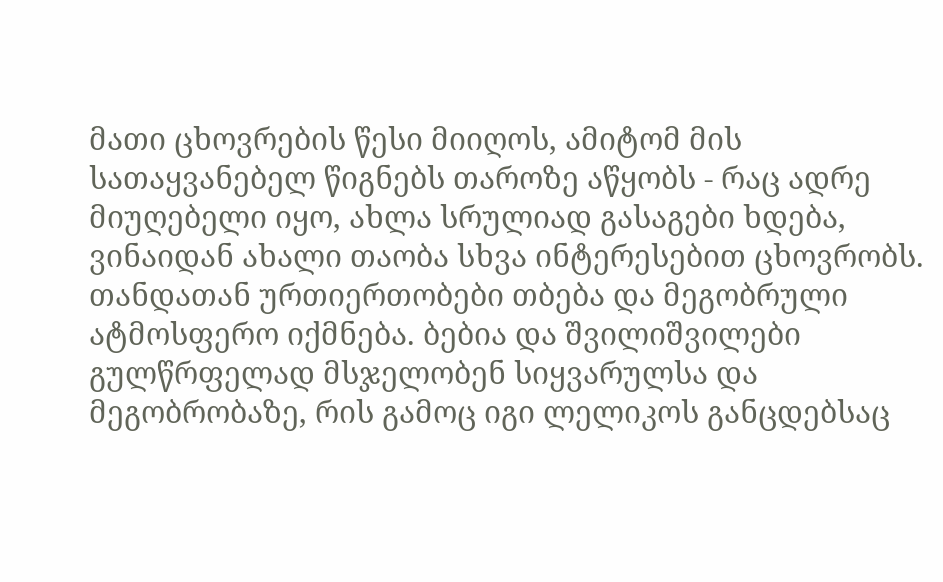მათი ცხოვრების წესი მიიღოს, ამიტომ მის სათაყვანებელ წიგნებს თაროზე აწყობს - რაც ადრე მიუღებელი იყო, ახლა სრულიად გასაგები ხდება, ვინაიდან ახალი თაობა სხვა ინტერესებით ცხოვრობს. თანდათან ურთიერთობები თბება და მეგობრული ატმოსფერო იქმნება. ბებია და შვილიშვილები გულწრფელად მსჯელობენ სიყვარულსა და მეგობრობაზე, რის გამოც იგი ლელიკოს განცდებსაც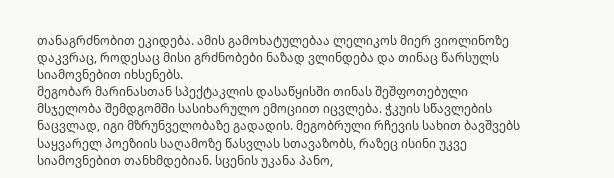თანაგრძნობით ეკიდება. ამის გამოხატულებაა ლელიკოს მიერ ვიოლინოზე დაკვრაც, როდესაც მისი გრძნობები ნაზად ვლინდება და თინაც წარსულს სიამოვნებით იხსენებს.
მეგობარ მარინასთან სპექტაკლის დასაწყისში თინას შეშფოთებული მსჯელობა შემდგომში სასიხარულო ემოციით იცვლება. ჭკუის სწავლების ნაცვლად, იგი მზრუნველობაზე გადადის. მეგობრული რჩევის სახით ბავშვებს საყვარელ პოეზიის საღამოზე წასვლას სთავაზობს, რაზეც ისინი უკვე სიამოვნებით თანხმდებიან. სცენის უკანა პანო,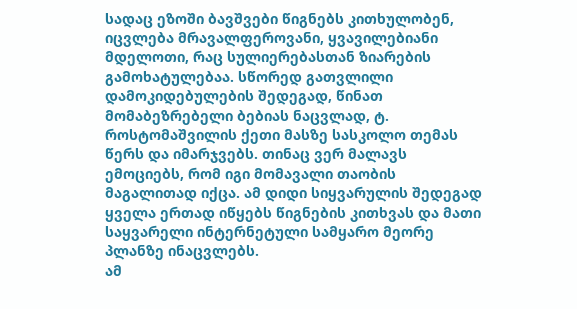სადაც ეზოში ბავშვები წიგნებს კითხულობენ, იცვლება მრავალფეროვანი, ყვავილებიანი მდელოთი, რაც სულიერებასთან ზიარების გამოხატულებაა. სწორედ გათვლილი დამოკიდებულების შედეგად, წინათ მომაბეზრებელი ბებიას ნაცვლად, ტ. როსტომაშვილის ქეთი მასზე სასკოლო თემას წერს და იმარჯვებს. თინაც ვერ მალავს ემოციებს, რომ იგი მომავალი თაობის მაგალითად იქცა. ამ დიდი სიყვარულის შედეგად ყველა ერთად იწყებს წიგნების კითხვას და მათი საყვარელი ინტერნეტული სამყარო მეორე პლანზე ინაცვლებს.
ამ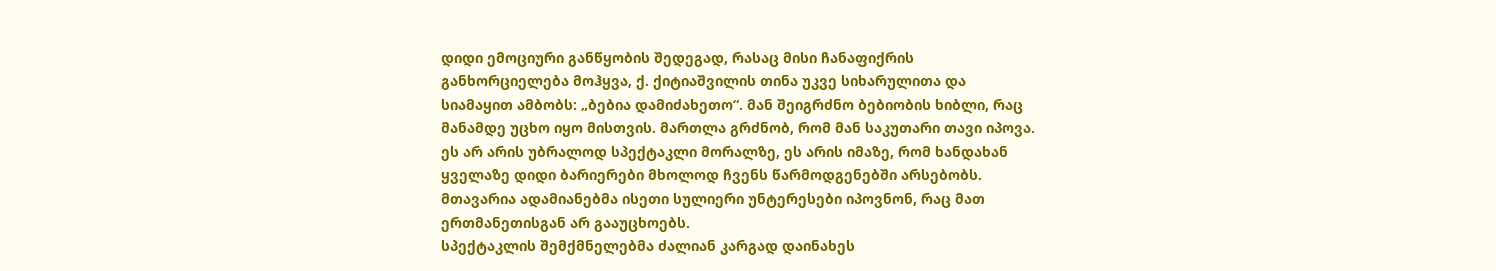დიდი ემოციური განწყობის შედეგად, რასაც მისი ჩანაფიქრის განხორციელება მოჰყვა, ქ. ქიტიაშვილის თინა უკვე სიხარულითა და სიამაყით ამბობს: „ბებია დამიძახეთო“. მან შეიგრძნო ბებიობის ხიბლი, რაც მანამდე უცხო იყო მისთვის. მართლა გრძნობ, რომ მან საკუთარი თავი იპოვა. ეს არ არის უბრალოდ სპექტაკლი მორალზე, ეს არის იმაზე, რომ ხანდახან ყველაზე დიდი ბარიერები მხოლოდ ჩვენს წარმოდგენებში არსებობს. მთავარია ადამიანებმა ისეთი სულიერი უნტერესები იპოვნონ, რაც მათ ერთმანეთისგან არ გააუცხოებს.
სპექტაკლის შემქმნელებმა ძალიან კარგად დაინახეს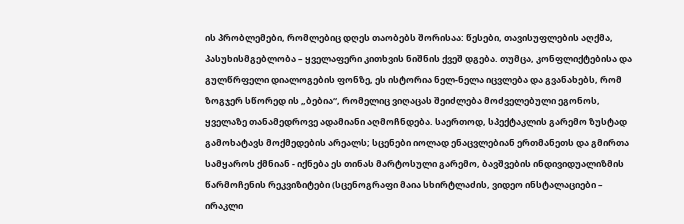ის პრობლემები, რომლებიც დღეს თაობებს შორისაა: წესები, თავისუფლების აღქმა, პასუხისმგებლობა – ყველაფერი კითხვის ნიშნის ქვეშ დგება. თუმცა, კონფლიქტებისა და გულწრფელი დიალოგების ფონზე, ეს ისტორია ნელ-ნელა იცვლება და გვანახებს, რომ ზოგჯერ სწორედ ის „ბებია“, რომელიც ვიღაცას შეიძლება მოძველებული ეგონოს, ყველაზე თანამედროვე ადამიანი აღმოჩნდება. საერთოდ, სპექტაკლის გარემო ზუსტად გამოხატავს მოქმედების არეალს; სცენები იოლად ენაცვლებიან ერთმანეთს და გმირთა სამყაროს ქმნიან - იქნება ეს თინას მარტოსული გარემო, ბავშვების ინდივიდუალიზმის წარმოჩენის რეკვიზიტები (სცენოგრაფი მაია სხირტლაძის, ვიდეო ინსტალაციები – ირაკლი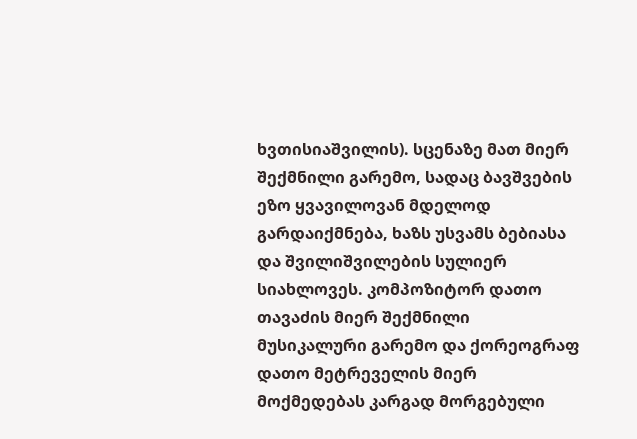ხვთისიაშვილის). სცენაზე მათ მიერ შექმნილი გარემო, სადაც ბავშვების ეზო ყვავილოვან მდელოდ გარდაიქმნება, ხაზს უსვამს ბებიასა და შვილიშვილების სულიერ სიახლოვეს. კომპოზიტორ დათო თავაძის მიერ შექმნილი მუსიკალური გარემო და ქორეოგრაფ დათო მეტრეველის მიერ მოქმედებას კარგად მორგებული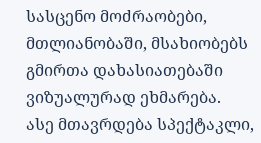სასცენო მოძრაობები, მთლიანობაში, მსახიობებს გმირთა დახასიათებაში ვიზუალურად ეხმარება.
ასე მთავრდება სპექტაკლი,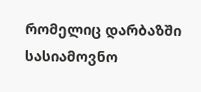რომელიც დარბაზში სასიამოვნო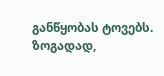განწყობას ტოვებს.
ზოგადად,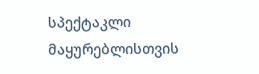სპექტაკლი მაყურებლისთვის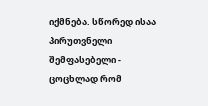იქმნება. სწორედ ისაა პირუთვნელი შემფასებელი - ცოცხლად რომ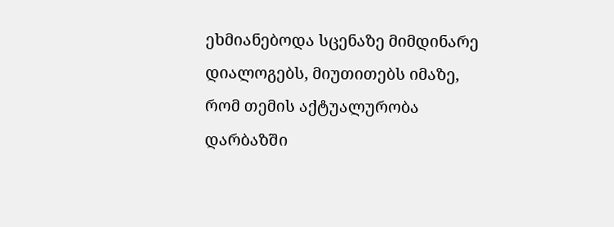ეხმიანებოდა სცენაზე მიმდინარე დიალოგებს, მიუთითებს იმაზე, რომ თემის აქტუალურობა დარბაზში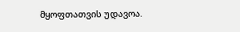მყოფთათვის უდავოა.